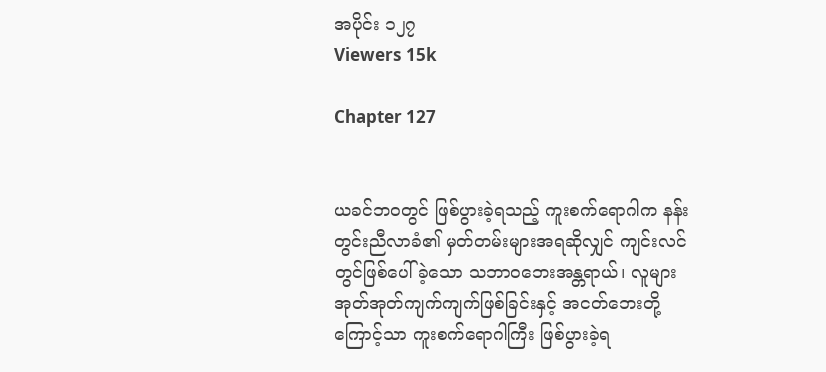အပိုင်း ၁၂၇
Viewers 15k

Chapter 127


ယခင်ဘဝတွင် ဖြစ်ပွားခဲ့ရသည့် ကူးစက်ရောဂါက နန်းတွင်းညီလာခံ၏ မှတ်တမ်းများအရဆိုလျှင် ကျင်းလင်တွင်ဖြစ်ပေါ်ခဲ့သော သဘာဝဘေးအန္တရာယ်၊ လူများ အုတ်အုတ်ကျက်ကျက်ဖြစ်ခြင်းနှင့် အငတ်ဘေး‌တို့ကြောင့်သာ ကူးစက်ရောဂါကြီး ဖြစ်ပွားခဲ့ရ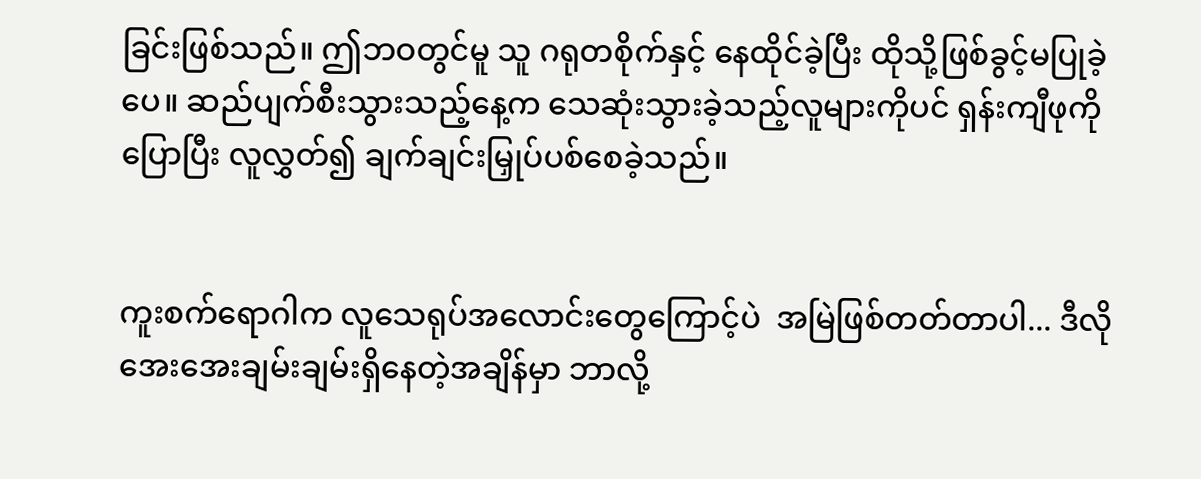ခြင်းဖြစ်သည်။ ဤဘဝတွင်မူ သူ ဂရုတစိုက်နှင့် နေထိုင်ခဲ့ပြီး ထိုသို့ဖြစ်ခွင့်မပြုခဲ့ပေ။ ဆည်ပျက်စီးသွားသည့်နေ့က သေဆုံးသွားခဲ့သည့်လူများကိုပင် ရှန်းကျီဖုကိုပြောပြီး လူလွှတ်၍ ချက်ချင်းမြှုပ်ပစ်စေခဲ့သည်။


ကူးစက်ရောဂါက လူသေရုပ်အလောင်းတွေကြောင့်ပဲ  အမြဲဖြစ်တတ်တာပါ... ဒီလို အေးအေးချမ်းချမ်းရှိနေတဲ့အချိန်မှာ ဘာလို့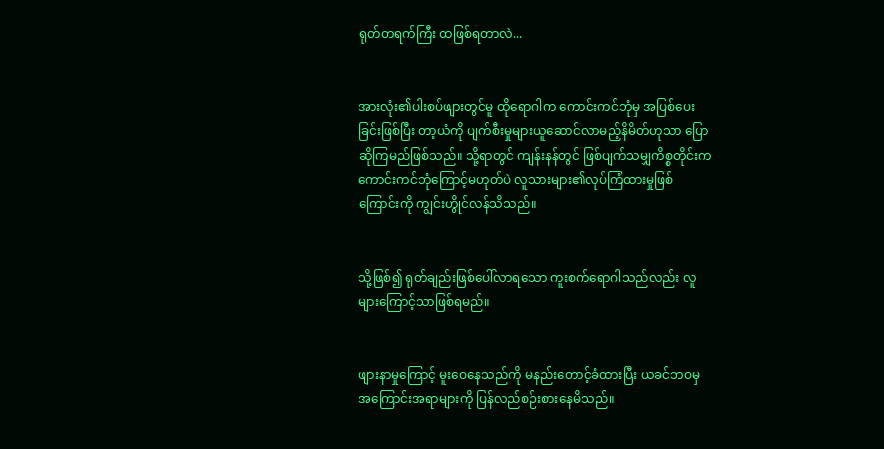ရုတ်တရက်ကြီး ထဖြစ်ရတာလဲ...


အားလုံး၏ပါးစပ်ဖျားတွင်မူ ထိုရောဂါက ကောင်းကင်ဘုံမှ အပြစ်ပေးခြင်းဖြစ်ပြီး တာ့ယံကို ပျက်စီးမှုများယူဆောင်လာမည့်နိမိတ်ဟုသာ ပြောဆိုကြမည်ဖြစ်သည်။ သို့ရာတွင် ကျန်းနန်တွင် ဖြစ်ပျက်သမျှကိစ္စတိုင်းက ကောင်းကင်ဘုံကြောင့်မဟုတ်ပဲ လူသားများ၏လုပ်ကြံထားမှုဖြစ်ကြောင်းကို ကျွင်းဟွိုင်လန်သိသည်။


သို့ဖြစ်၍ ရုတ်ချည်းဖြစ်ပေါ်လာရသော ကူးစက်ရောဂါသည်လည်း လူများကြောင့်သာဖြစ်ရမည်။


ဖျား‌နာမှုကြောင့် မူးဝေနေသည်ကို မနည်းတောင့်ခံထားပြီး ယခင်ဘဝမှ အကြောင်းအရာများကို ပြန်လည်စဉ်းစားနေမိသည်။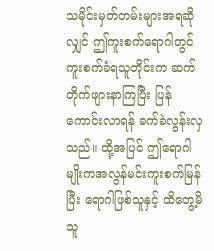သမိုင်းမှတ်တမ်းများအရဆိုလျှင် ဤကူးစက်ရောဂါတွင် ကူးစက်ခံရသူတိုင်းက ဆက်တိုက်ဖျားနာကြပြီး ပြန်ကောင်းလာရန် ခက်ခဲလွန်းလှသည်။ ထို့အပြင် ဤရောဂါမျိုးကအလွန်မင်းကူးစက်မြန်ပြီး ရောဂါဖြစ်သူနှင့် ထိတွေ့မိသူ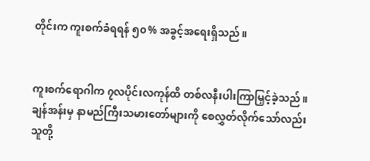တိုင်းက ကူးစက်ခံရရန် ၅၀% အခွင့်အရေးရှိသည်။


ကူးစက်ရောဂါက ၇လပိုင်းလကုန်ထိ တစ်လနီးပါးကြာမြှင့်ခဲ့သည်။ ချန်အန်းမှ နာမည်ကြီးသမားတော်များကို စေလွှတ်လိုက်သော်လည်း သူတို့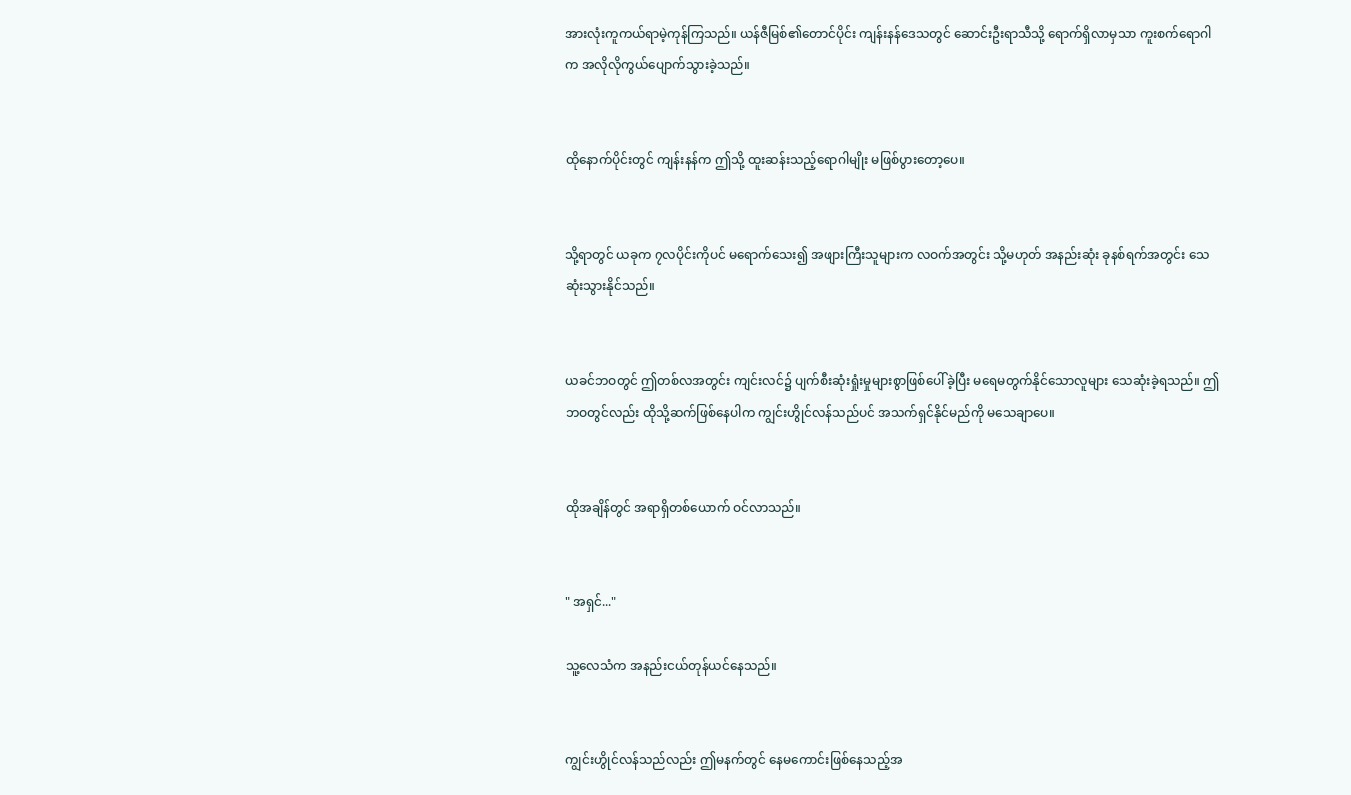အားလုံးကူကယ်ရာမဲ့ကုန်ကြသည်။ ယန်ဇီမြစ်၏တောင်ပိုင်း ကျန်းနန်ဒေသတွင် ဆောင်းဦးရာသီသို့ ရောက်ရှိလာမှသာ ကူးစက်ရောဂါက အလိုလိုကွယ်ပျောက်သွားခဲ့သည်။


ထိုနောက်ပိုင်းတွင် ကျန်းနန်က ဤသို့ ထူးဆန်းသည့်ရောဂါမျိုး မဖြစ်ပွားတော့ပေ။


သို့ရာတွင် ယခုက ၇လပိုင်းကိုပင် မရောက်သေး၍ အဖျားကြီးသူများက လဝက်အတွင်း သို့မဟုတ် အနည်းဆုံး ခုနစ်ရက်အတွင်း သေဆုံးသွားနိုင်သည်။


ယခင်ဘဝတွင် ဤတစ်လအတွင်း ကျင်းလင်၌ ပျက်စီးဆုံးရှုံးမှုများစွာဖြစ်ပေါ်ခဲ့ပြီး မရေမတွက်နိုင်သောလူများ သေဆုံးခဲ့ရသည်။ ဤဘဝတွင်လည်း ထိုသို့ဆက်ဖြစ်နေပါက ကျွင်းဟွိုင်လန်သည်ပင် အသက်ရှင်နိုင်မည်ကို မသေချာပေ။


ထိုအချိန်တွင် အရာရှိတစ်ယောက် ဝင်လာသည်။


" အရှင်..."

သူ့လေသံက အနည်းငယ်တုန်ယင်နေသည်။


ကျွင်းဟွိုင်လန်သည်လည်း ဤမနက်တွင် နေမကောင်းဖြစ်နေသည့်အ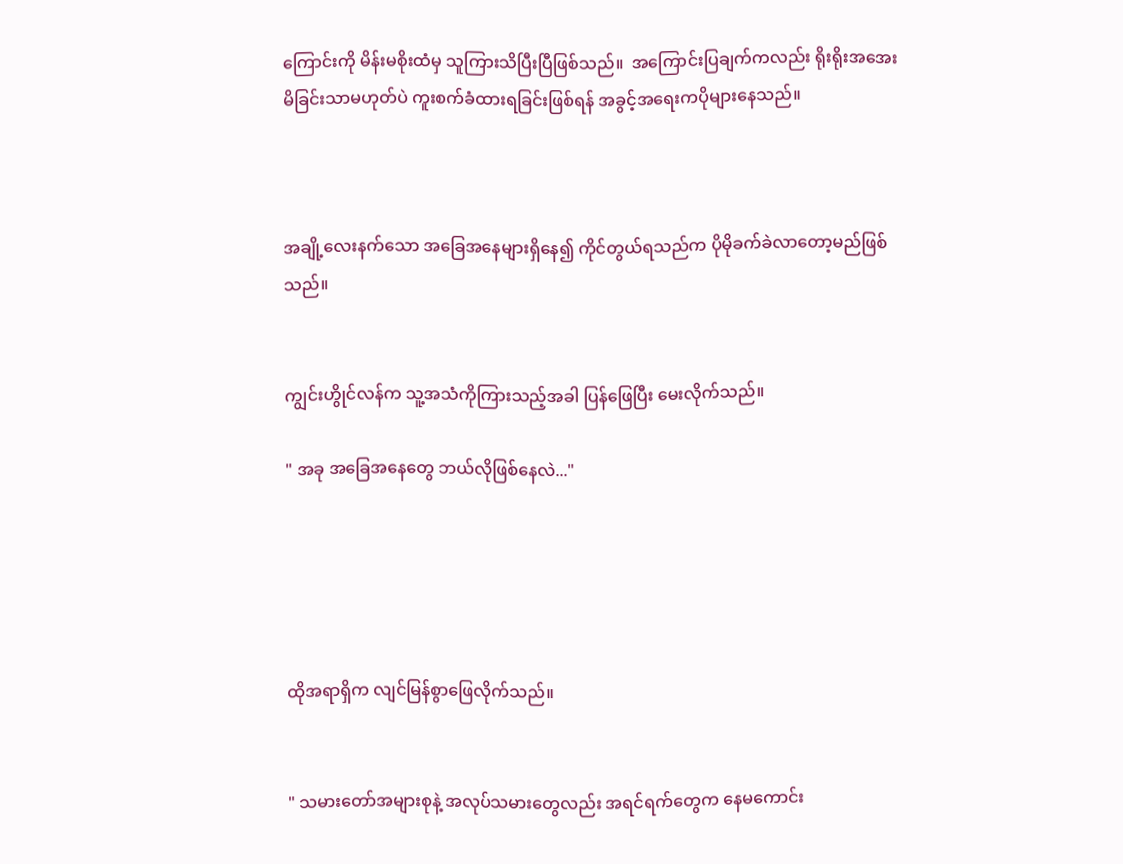ကြောင်းကို မိန်းမစိုးထံမှ သူကြားသိပြီးပြီဖြစ်သည်။  အကြောင်းပြချက်ကလည်း ရိုးရိုးအအေးမိခြင်းသာမဟုတ်ပဲ ကူးစက်ခံထားရခြင်းဖြစ်ရန် အခွင့်အရေးကပိုများနေသည်။



အချို့လေးနက်သော အခြေအနေများရှိနေ၍ ကိုင်တွယ်ရသည်က ပိုမိုခက်ခဲလာတော့မည်ဖြစ်သည်။


ကျွင်းဟွိုင်လန်က သူ့အသံကိုကြားသည့်အခါ ပြန်ဖြေပြီး မေးလိုက်သည်။

" အခု အခြေအနေတွေ ဘယ်လိုဖြစ်နေလဲ..."





ထိုအရာရှိက လျင်မြန်စွာဖြေလိုက်သည်။


" သမားတော်အများစုနဲ့ အလုပ်သမားတွေလည်း အရင်ရက်တွေက နေမကောင်း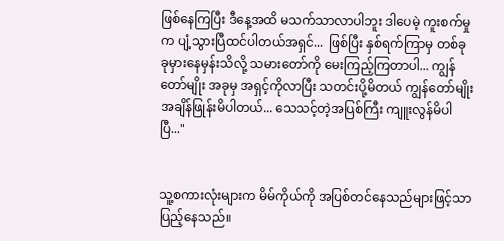ဖြစ်နေကြပြီး ဒီနေ့အထိ မသက်သာလာပါဘူး ဒါပေမဲ့ ကူးစက်မှုက ပျံ့သွားပြီထင်ပါတယ်အရှင်...  ဖြစ်ပြီး နှစ်ရက်ကြာမှ တစ်ခုခုမှားနေမှန်းသိလို့ သမားတော်ကို မေးကြည့်ကြတာပါ... ကျွန်တော်မျိုး အခုမှ အရှင့်ကိုလာပြီး သတင်းပို့မိတယ် ကျွန်တော်မျိုး အချိန်ဖြုန်းမိပါတယ်... သေသင့်တဲ့အပြစ်ကြီး ကျူးလွန်မိပါပြီ..."


သူ့စကားလုံးများက မိမ်ကိုယ်ကို အပြစ်တင်နေသည်များဖြင့်သာ ပြည့်နေသည်။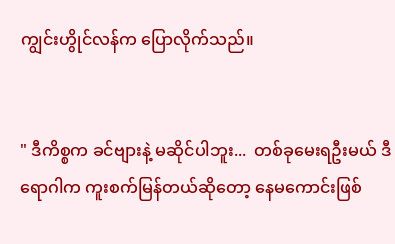ကျွင်းဟွိုင်လန်က ပြောလိုက်သည်။


" ဒီကိစ္စက ခင်ဗျားနဲ့ မဆိုင်ပါဘူး...  တစ်ခုမေးရဦးမယ် ဒီရောဂါက ကူးစက်မြန်တယ်ဆိုတော့ နေမကောင်းဖြစ်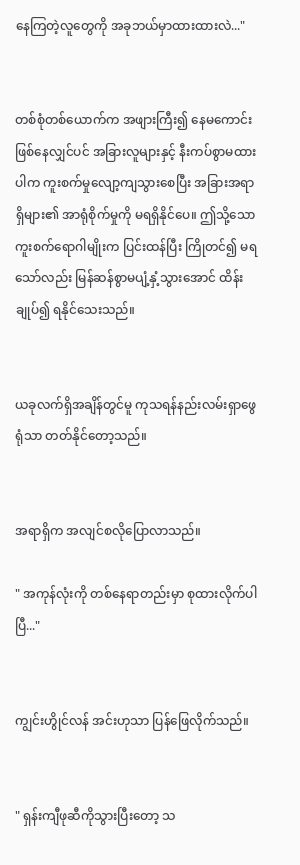နေကြတဲ့လူတွေကို အခုဘယ်မှာထားထားလဲ..."


တစ်စုံတစ်ယောက်က အဖျားကြီး၍ နေမကောင်းဖြစ်နေလျှင်ပင် အခြားလူများနှင့် နီးကပ်စွာမထားပါက ကူးစက်မှု‌လျော့ကျသွားစေပြီး အခြားအရာရှိများ၏ အာရုံစိုက်မှုကို မရရှိနိုင်ပေ။ ဤသို့သော ကူးစက်ရောဂါမျိုးက ပြင်းထန်ပြီး ကြိုတင်၍ မရသော်လည်း မြန်ဆန်စွာမပျံ့နှံ့သွားအောင် ထိန်းချုပ်၍ ရနိုင်သေးသည်။


ယခုလက်ရှိအချိန်တွင်မူ ကုသရန်နည်းလမ်းရှာဖွေရုံသာ တတ်နိုင်တော့သည်။


အရာရှိက အလျင်စလိုပြောလာသည်။

" အကုန်လုံးကို တစ်နေရာတည်းမှာ စုထားလိုက်ပါပြီ..."


ကျွင်းဟွိုင်လန် အင်းဟုသာ ပြန်ဖြေလိုက်သည်။


" ရှန်းကျီဖုဆီကိုသွားပြီးတော့ သ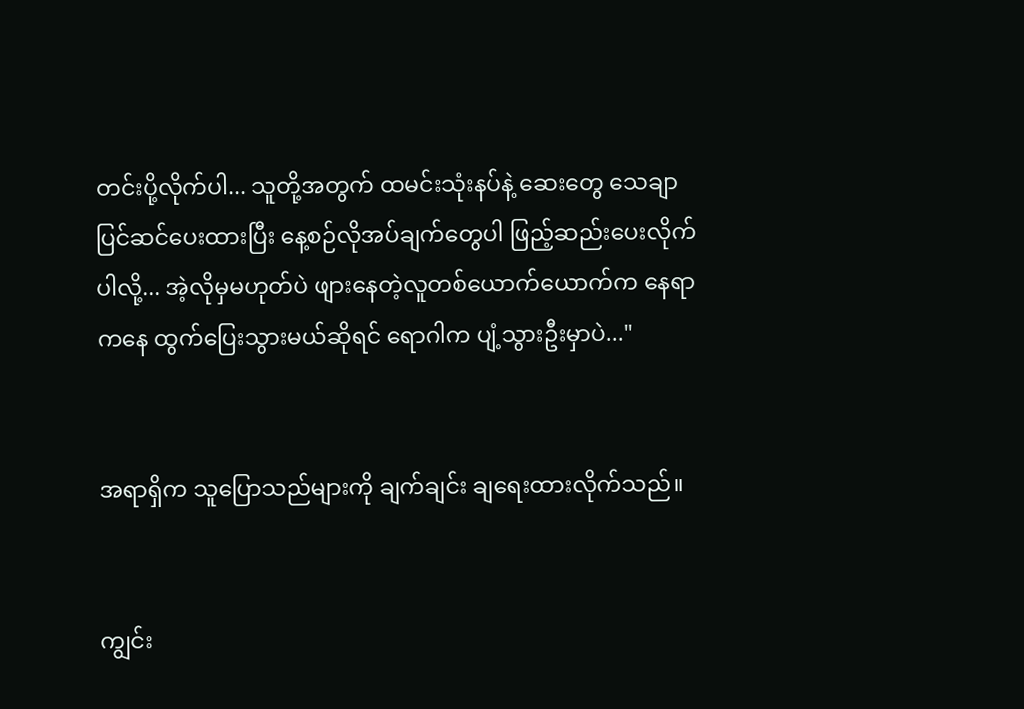တင်းပို့လိုက်ပါ... သူတို့အတွက် ထမင်းသုံးနပ်နဲ့ ဆေးတွေ သေချာပြင်ဆင်ပေးထားပြီး နေ့စဉ်လိုအပ်ချက်တွေပါ ဖြည့်ဆည်းပေးလိုက်ပါလို့... အဲ့လိုမှမဟုတ်ပဲ ဖျားနေတဲ့လူတစ်ယောက်ယောက်က နေရာကနေ ထွက်ပြေးသွားမယ်ဆိုရင် ရောဂါက ပျံ့သွားဦးမှာပဲ..."


အရာရှိက သူပြောသည်များကို ချက်ချင်း ချရေးထားလိုက်သည်။


ကျွင်း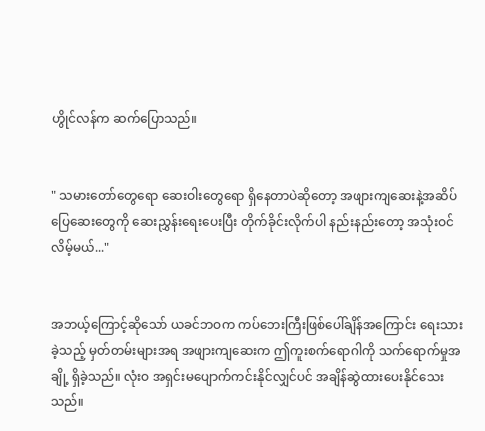ဟွိုင်လန်က ဆက်ပြောသည်။


" သမားတော်တွေရော ဆေးဝါးတွေရော ရှိနေတာပဲဆိုတော့ အဖျားကျဆေးနဲ့အဆိပ်ပြေဆေးတွေကို ဆေးညွှန်းရေးပေးပြီး တိုက်ခိုင်းလိုက်ပါ နည်းနည်းတော့ အသုံးဝင်လိမ့်မယ်..."


အဘယ့်ကြောင့်ဆိုသော် ယခင်ဘဝက ကပ်ဘေးကြီးဖြစ်ပေါ်ချိန်အကြောင်း ရေးသားခဲ့သည့် မှတ်တမ်းများအရ အဖျားကျဆေးက ဤကူးစက်ရောဂါကို သက်ရောက်မှုအချို့ ရှိခဲ့သည်။ လုံးဝ အရှင်းမပျောက်ကင်းနိုင်လျှင်ပင် အချိန်ဆွဲထားပေးနိုင်သေးသည်။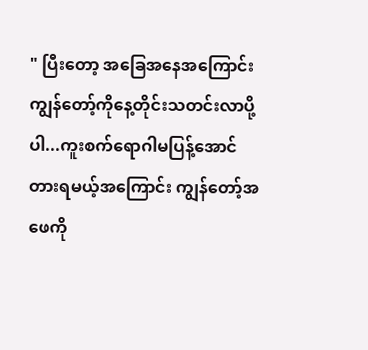" ပြီးတော့ အခြေအနေအကြောင်း ကျွန်တော့်ကိုနေ့တိုင်းသတင်းလာပို့ပါ...ကူးစက်ရောဂါမပြန့်အောင် တားရမယ့်အကြောင်း ကျွန်တော့်အဖေကို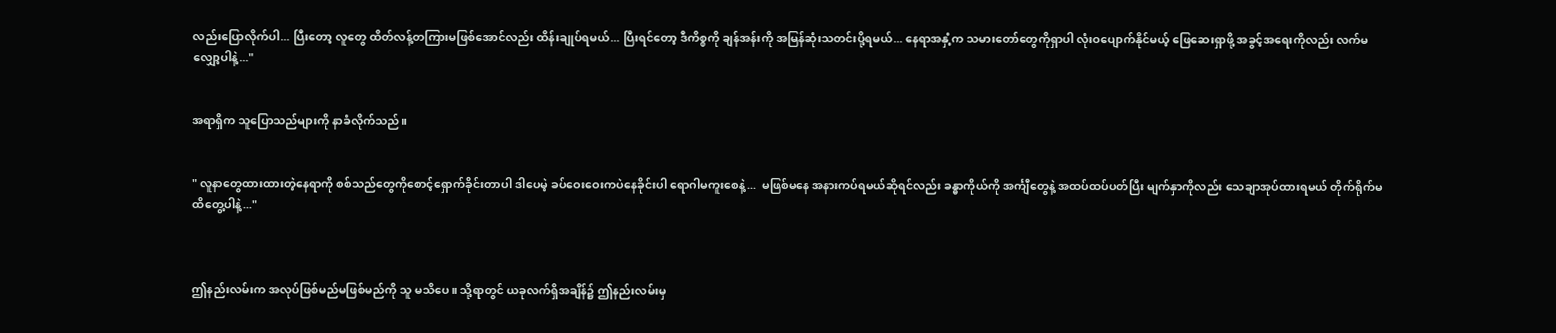လည်းပြောလိုက်ပါ... ပြီးတော့ လူတွေ ထိတ်လန့်တကြားမဖြစ်အောင်လည်း ထိန်းချုပ်ရမယ်... ပြီးရင်တော့ ဒီကိစ္စကို ချန်အန်းကို အမြန်ဆုံးသတင်းပို့ရမယ်... နေရာအနှံ့က သမားတော်တွေကိုရှာပါ လုံးဝပျောက်နိုင်မယ့် ဖြေဆေးရှာဖို့ အခွင့်အရေးကိုလည်း လက်မလျှော့ပါနဲ့..."


အရာရှိက သူပြောသည်များကို နာခံလိုက်သည်။


" လူနာတွေထားထားတဲ့နေရာကို စစ်သည်တွေကိုစောင့်ရှောက်ခိုင်းတာပါ ဒါပေမဲ့ ခပ်ဝေးဝေးကပဲနေခိုင်းပါ ရောဂါမကူးစေနဲ့...  မဖြစ်မနေ အနားကပ်ရမယ်ဆိုရင်လည်း ခန္ဓာကိုယ်ကို အင်္ကျီတွေနဲ့ အထပ်ထပ်ပတ်ပြီး မျက်နှာကိုလည်း သေချာအုပ်ထားရမယ် တိုက်ရိုက်မထိတွေ့ပါနဲ့..."



ဤနည်းလမ်းက အလုပ်ဖြစ်မည်မဖြစ်မည်ကို သူ မသိပေ။ သို့ရာတွင် ယခုလက်ရှိအချိန်၌ ဤနည်းလမ်းမှ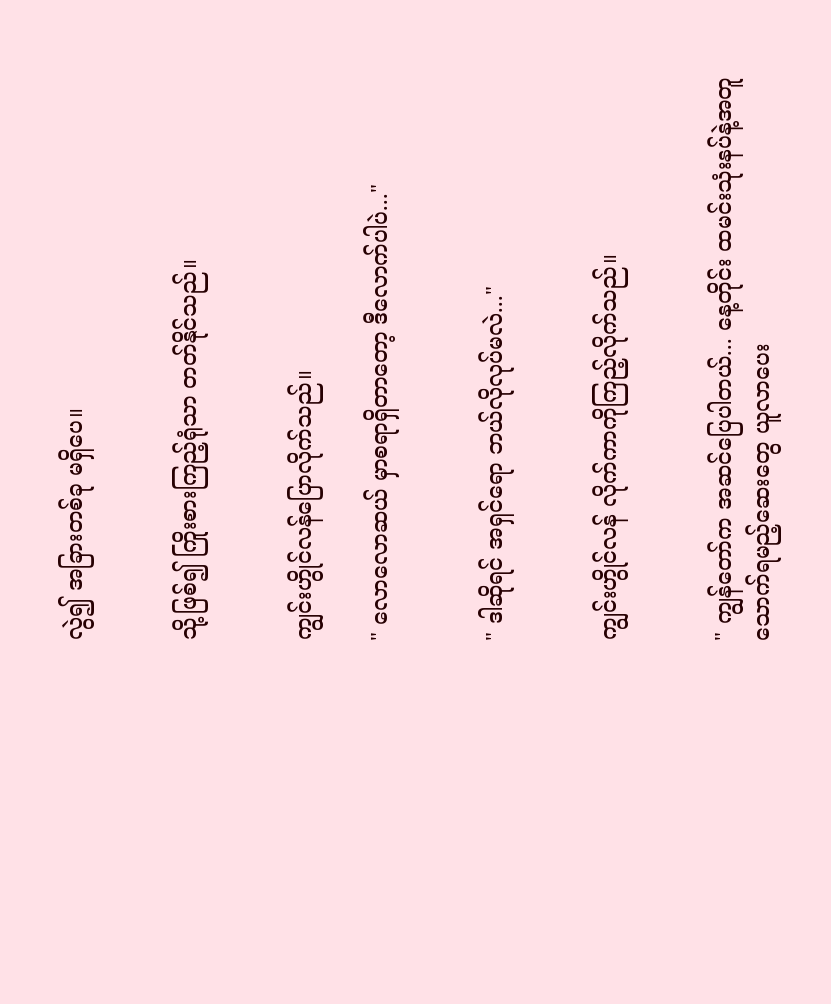လွဲ၍ အခြားတစ်ခု မရှိပေ။


သို့ဖြစ်၍ ကြိုးစားကြည့်ရုံသာ တတ်နိုင်သည်။


ကျွင်းဟွိုင်လန်ပြောလိုက်သည်။

" လောလောဆယ် မှာစရာရှိတာတော့ ဒီလောက်ပါပဲ..."


" ဒါဆိုရင် အရှင်ရော ဘယ်လိုလုပ်မလဲ..."


ကျွင်းဟွိုင်လန် လိုက်ကာကိုကြည့်လိုက်သည်။


" ကျွန်တော်က အဆင်ပြေပါတယ်... နေ့တိုင်း ထမင်းသုံးနပ်နဲ့အတူ သောက်ရမည့်ဆေးတွေ ယူလာပေး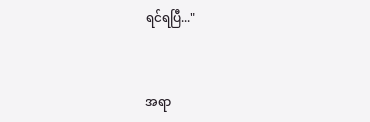ရင်ရပြီ..."


အရာ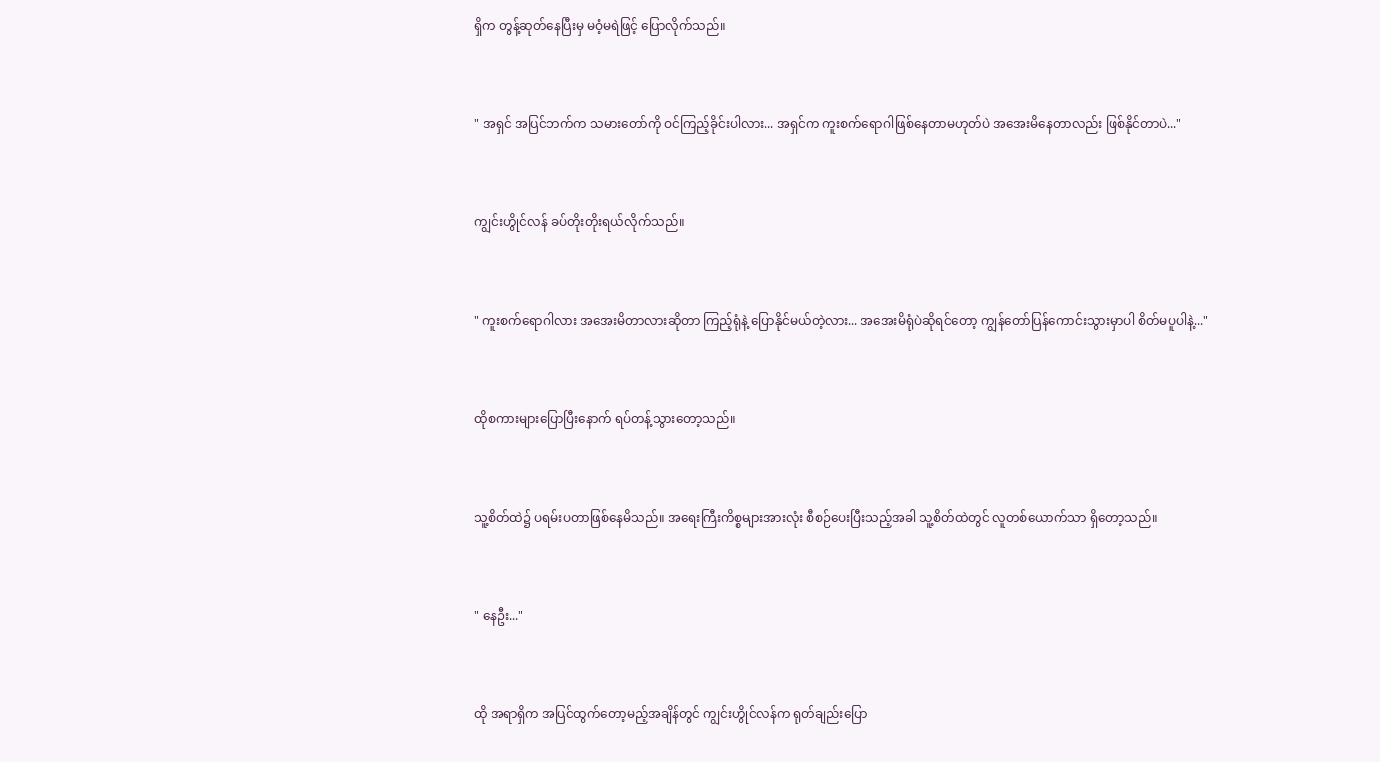ရှိက တွန့်ဆုတ်နေပြီးမှ မဝံ့မရဲဖြင့် ‌ပြောလိုက်သည်။


" အရှင် အပြင်ဘက်က သမားတော်ကို ဝင်ကြည့်ခိုင်းပါလား... အရှင်က ကူးစက်ရောဂါဖြစ်နေတာမဟုတ်ပဲ အအေးမိနေတာလည်း ဖြစ်နိုင်တာပဲ..."


ကျွင်းဟွိုင်လန် ခပ်တိုးတိုးရယ်လိုက်သည်။


" ကူးစက်ရောဂါလား အအေးမိတာလားဆိုတာ ကြည့်ရုံနဲ့ ပြောနိုင်မယ်တဲ့လား... အအေးမိရုံပဲဆိုရင်တော့ ကျွန်တော်ပြန်ကောင်းသွားမှာပါ စိတ်မပူပါနဲ့..."


ထိုစကားများပြောပြီးနောက် ရပ်တန့်သွားတော့သည်။


သူ့စိတ်ထဲ၌ ပရမ်းပတာဖြစ်နေမိသည်။ အရေးကြီးကိစ္စများအားလုံး စီစဉ်ပေးပြီးသည့်အခါ သူ့စိတ်ထဲတွင် လူတစ်ယောက်သာ ရှိတော့သည်။


" နေဦး..."


ထို အရာရှိက အပြင်ထွက်တော့မည့်အချိန်တွင် ကျွင်းဟွိုင်လန်က ရုတ်ချည်းပြော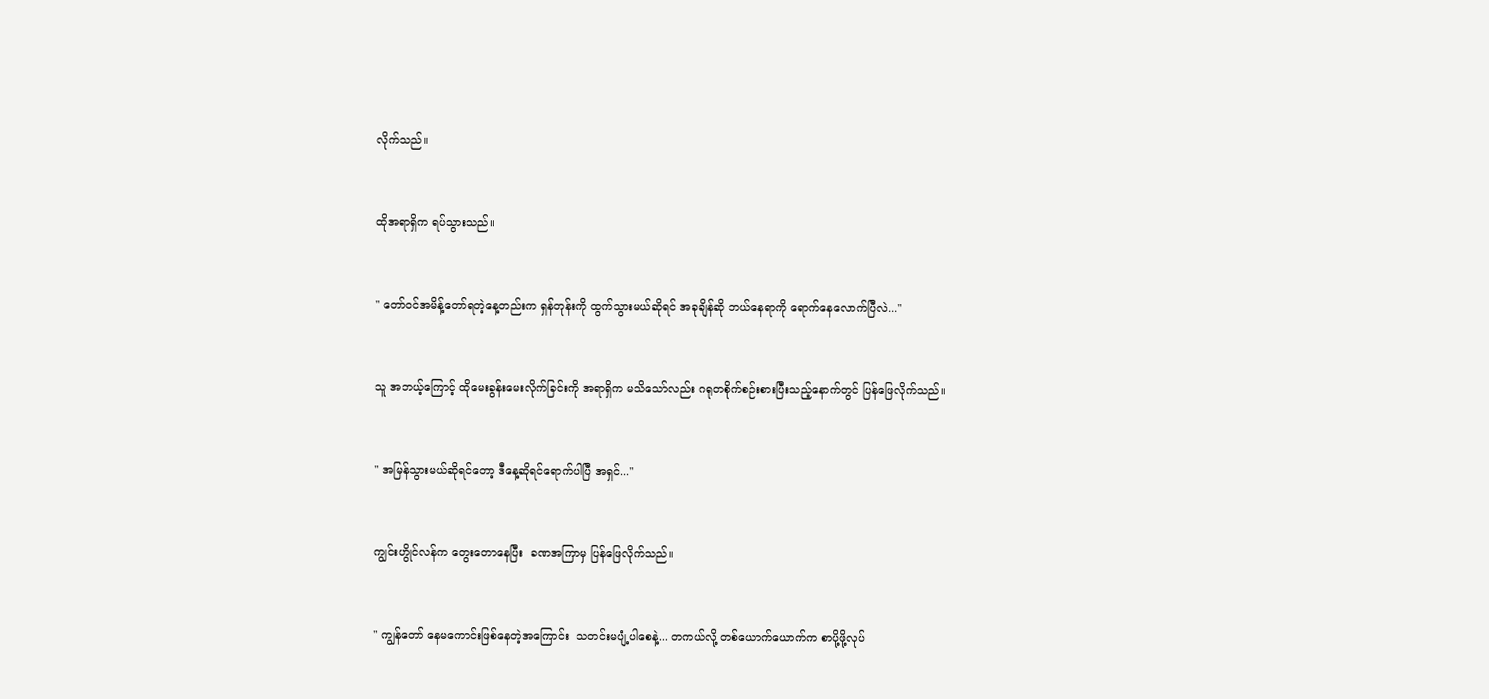လိုက်သည်။


ထိုအရာရှိက ရပ်သွားသည်။


" တော်ဝင်အမိန့်တော်ရတဲ့နေ့တည်းက ရှန်တုန်းကို ထွက်သွားမယ်ဆိုရင် အခုချိန်ဆို ဘယ်နေရာကို ရောက်နေလောက်ပြီလဲ..."


သူ အဘယ့်ကြောင့် ထိုမေးခွန်းမေးလိုက်ခြင်းကို အရာရှိက မသိသော်လည်း ဂရုတစိုက်စဉ်းစားပြီးသည့်နောက်တွင် ပြန်ဖြေလိုက်သည်။


" အမြန်သွားမယ်ဆိုရင်တော့ ဒီနေ့ဆိုရင်ရောက်ပါပြီ အရှင်..."


ကျွင်းဟွိုင်လန်က တွေးတောနေပြီး  ခဏအကြာမှ ပြန်ဖြေလိုက်သည်။


" ကျွန်တော် နေမကောင်းဖြစ်နေတဲ့အကြောင်း  သတင်းမပျံ့ပါစေနဲ့... တကယ်လို့ တစ်ယောက်ယောက်က စာပို့ဖို့လုပ်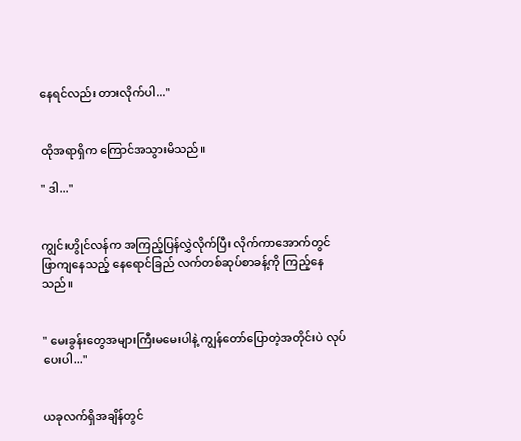နေရင်လည်း တားလိုက်ပါ..."


ထိုအရာရှိက ကြောင်အသွားမိသည်။

" ဒါ..."


ကျွင်းဟွိုင်လန်က အကြည့်ပြန်လွှဲလိုက်ပြီး လိုက်ကာအောက်တွင် ဖြာကျနေသည့် နေရောင်ခြည် လက်တစ်ဆုပ်စာခန့်ကို ကြည့်နေသည်။


" မေးခွန်းတွေအများကြီးမမေးပါနဲ့ ကျွန်တော်ပြောတဲ့အတိုင်းပဲ လုပ်ပေးပါ..."


ယခုလက်ရှိအချိန်တွင်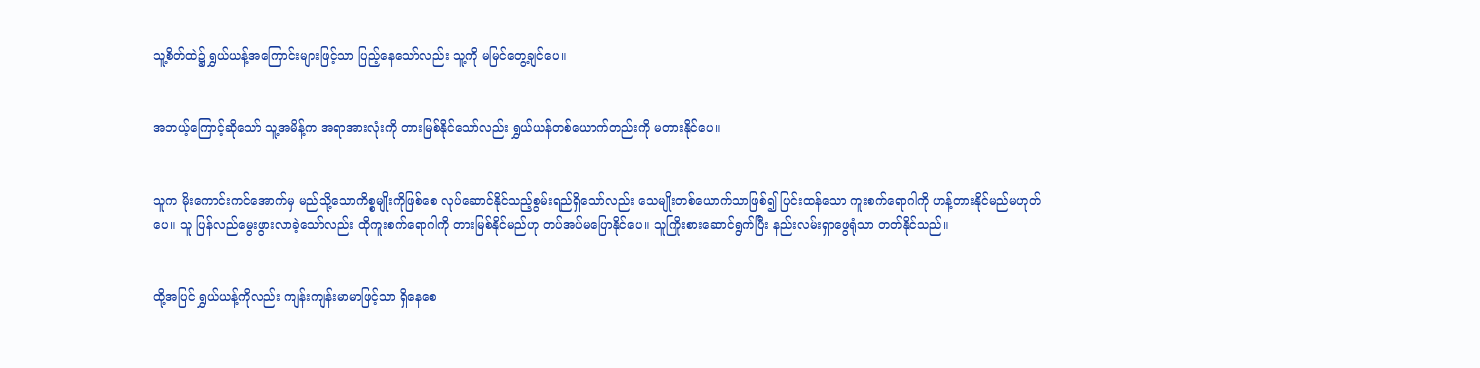သူ့စိတ်ထဲ၌ ရွှယ်ယန့်အကြောင်းများဖြင့်သာ ပြည့်နေသော်လည်း သူ့ကို မမြင်တွေ့ချင်ပေ။


အဘယ့်ကြောင့်ဆိုသော် သူ့အမိန့်က အရာအားလုံးကို တားမြစ်နိုင်သော်လည်း ရွှယ်ယန်တစ်ယောက်တည်းကို မတားနိုင်ပေ။


သူက မိုးကောင်းကင်အောက်မှ မည်သို့သောကိစ္စမျိုးကိုဖြစ်စေ လုပ်ဆောင်နိုင်သည့်စွမ်းရည်ရှိသော်လည်း သေမျိုးတစ်ယောက်သာဖြစ်၍ ပြင်းထန်သော ကူးစက်ရောဂါကို ဟန့်တားနိုင်မည်မဟုတ်ပေ။ သူ ပြန်လည်မွေးဖွားလာခဲ့သော်လည်း ထိုကူးစက်ရောဂါကို တားမြစ်နိုင်မည်ဟု တပ်အပ်မပြောနိုင်ပေ။ သူကြိုးစားဆောင်ရွက်ပြီး နည်းလမ်းရှာဖွေရုံသာ တတ်နိုင်သည်။


ထို့အပြင် ရွှယ်ယန့်ကိုလည်း ကျန်းကျန်းမာမာဖြင့်သာ ရှိနေစေ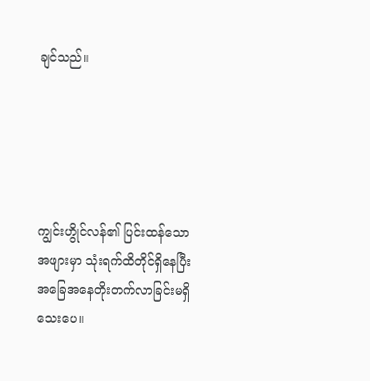ချင်သည်။





ကျွင်းဟွိုင်လန်၏ ပြင်းထန်သောအဖျားမှာ သုံးရက်ထိတိုင်ရှိနေပြီး အခြေအနေတိုးတက်လာခြင်းမရှိသေးပေ။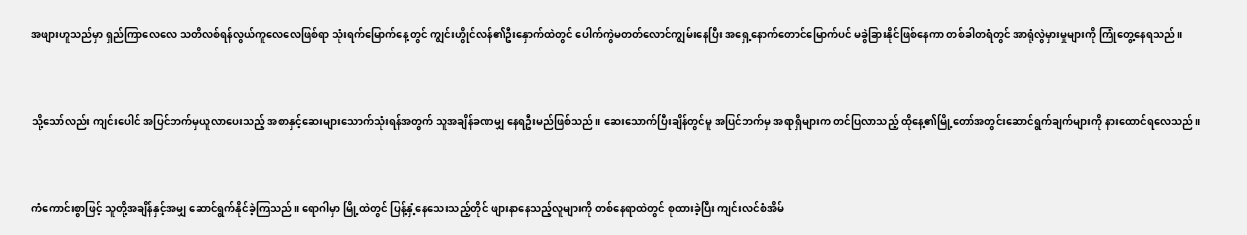အဖျားဟူသည်မှာ ရှည်ကြာလေလေ သတိလစ်ရန်လွယ်ကူလေလေဖြစ်ရာ သုံးရက်မြောက်နေ့တွင် ကျွင်းဟွိုင်လန်၏ဦးနှောက်ထဲတွင် ပေါက်ကွဲမတတ်လောင်ကျွမ်းနေပြီး အရှေ့နောက်တောင်မြောက်ပင် မခွဲခြားနိုင်ဖြစ်နေကာ တစ်ခါတရံတွင် အာရုံလွဲမှားမှုများကို ကြုံတွေ့နေရသည်။


သို့သော်လည်း ကျင်းပေါင် အပြင်ဘက်မှယူလာပေးသည့် အစာနှင့်ဆေးများသောက်သုံးရန်အတွက် သူအချိန်ခဏမျှ နေရဦးမည်ဖြစ်သည်။ ဆေးသောက်ပြီးချိန်တွင်မူ အပြင်ဘက်မှ အရာရှိများက တင်ပြလာသည့် ထိုနေ့၏မြို့တော်အတွင်းဆောင်ရွက်ချက်များကို နားထောင်ရလေသည်။


ကံကောင်းစွာဖြင့် သူတို့အချိန်နှင့်အမျှ ဆောင်ရွက်နိုင်ခဲ့ကြသည်။ ရောဂါမှာ မြို့ထဲတွင် ပြန့်နှံ့နေသေးသည့်တိုင် ဖျားနာနေသည့်လူများကို တစ်နေရာထဲတွင် စုထားခဲ့ပြီး ကျင်းလင်စံအိမ်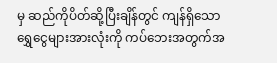မှ ဆည်ကိုပိတ်ဆို့ပြီးချိန်တွင် ကျန်ရှိသော ရွှေငွေများအားလုံးကို ကပ်ဘေးအတွက်အ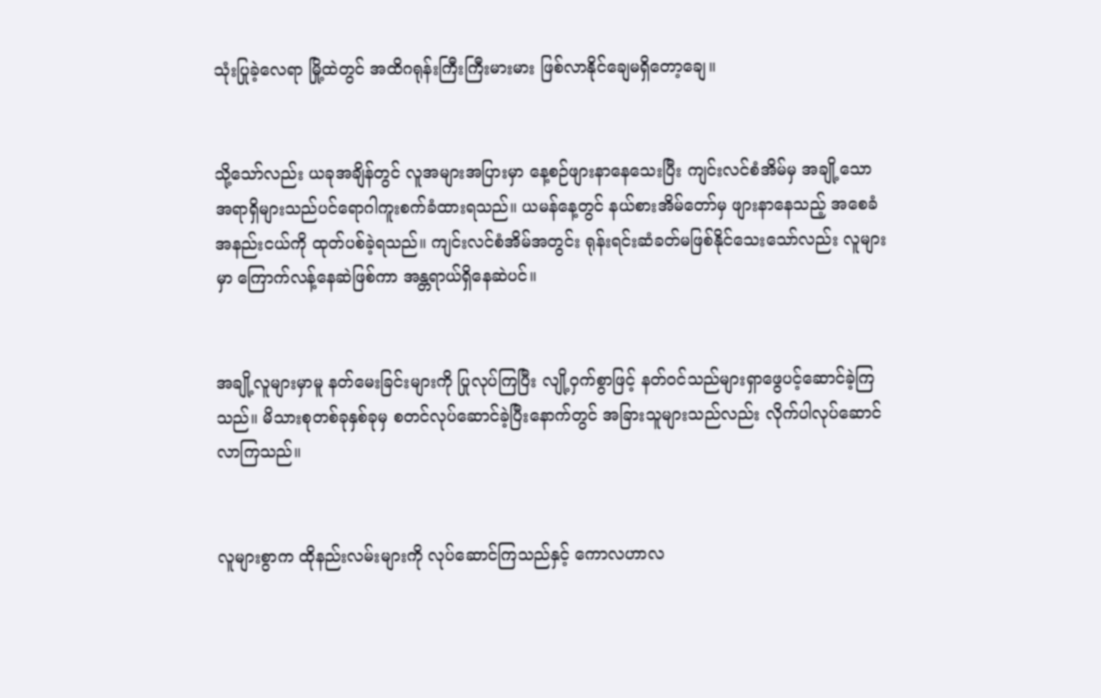သုံးပြုခဲ့လေရာ မြို့ထဲတွင် အထိဂရုန်းကြီးကြီးမားမား ဖြစ်လာနိုင်ချေမရှိတော့ချေ။


သို့သော်လည်း ယခုအချိန်တွင် လူအများအပြားမှာ နေ့စဉ်ဖျားနာနေသေးပြီး ကျင်းလင်စံအိမ်မှ အချို့သော အရာရှိများသည်ပင်ရောဂါကူးစက်ခံထားရသည်။ ယ‌မန်နေ့တွင် နယ်စားအိမ်တော်မှ ဖျားနာနေသည့် အစေခံအနည်းငယ်ကို ထုတ်ပစ်ခဲ့ရသည်။ ကျင်းလင်စံအိမ်အတွင်း ရုန်းရင်းဆံခတ်မဖြစ်နိုင်သေးသော်လည်း လူများမှာ ကြောက်လန့်နေဆဲဖြစ်ကာ အန္တရာယ်ရှိနေဆဲပင်။


အချို့လူများမှာမူ နတ်မေးခြင်းများကို ပြုလုပ်ကြပြီး လျို့ဝှက်စွာဖြင့် နတ်ဝင်သည်များရှာဖွေပင့်ဆောင်ခဲ့ကြသည်။ မိသားစုတစ်ခုနှစ်ခုမှ စတင်လုပ်ဆောင်ခဲ့ပြီးနောက်တွင် အခြားသူများသည်လည်း လိုက်ပါလုပ်ဆောင်လာကြသည်။


လူများစွာက ထိုနည်းလမ်းများကို လုပ်ဆောင်ကြသည်နှင့် ကောလဟာလ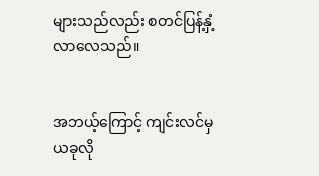များသည်လည်း စတင်ပြန့်နှံ့လာလေသည်။


အဘယ့်ကြောင့် ကျင်းလင်မှ ယခုလို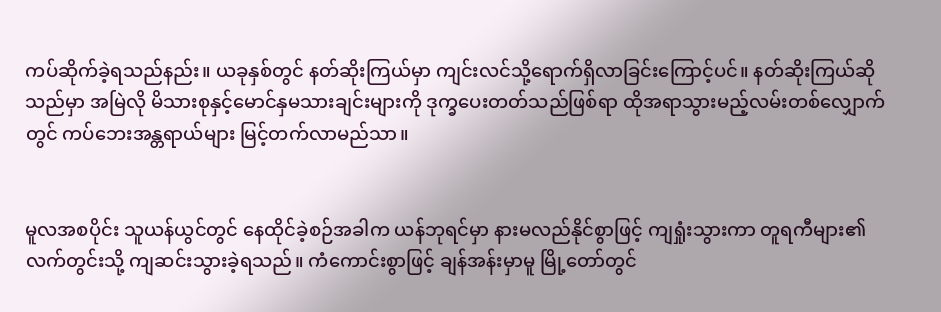ကပ်ဆိုက်ခဲ့ရသည်နည်း။ ယခုနှစ်တွင် နတ်ဆိုးကြယ်မှာ ကျင်းလင်သို့ရောက်ရှိလာခြင်းကြောင့်ပင်။ နတ်ဆိုးကြယ်ဆိုသည်မှာ အမြဲလို မိသားစုနှင့်မောင်နှမသားချင်းများကို ဒုက္ခပေးတတ်သည်ဖြစ်ရာ ထိုအရာသွားမည့်လမ်းတစ်လျှောက်တွင် ကပ်ဘေးအန္တရာယ်များ မြင့်တက်လာမည်သာ။


မူလအစပိုင်း သူယန်ယွင်တွင် နေထိုင်ခဲ့စဉ်အခါက ယန်ဘုရင်မှာ နားမလည်နိုင်စွာဖြင့် ကျရှုံးသွားကာ တူရကီများ၏လက်တွင်းသို့ ကျဆင်းသွားခဲ့ရသည်။ ကံကောင်းစွာဖြင့် ချန်အန်းမှာမူ မြို့တော်တွင်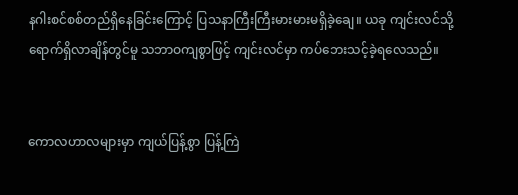နဂါးစင်စစ်တည်ရှိနေခြင်းကြောင့် ပြသနာကြီးကြီးမားမားမရှိခဲ့ချေ။ ယခု ကျင်းလင်သို့ ရောက်ရှိလာချိန်တွင်မူ သဘာဝကျစွာဖြင့် ကျင်းလင်မှာ ကပ်ဘေးသင့်ခဲ့ရလေသည်။


ကောလဟာလများမှာ ကျယ်ပြန့်စွာ ပြန့်ကြဲ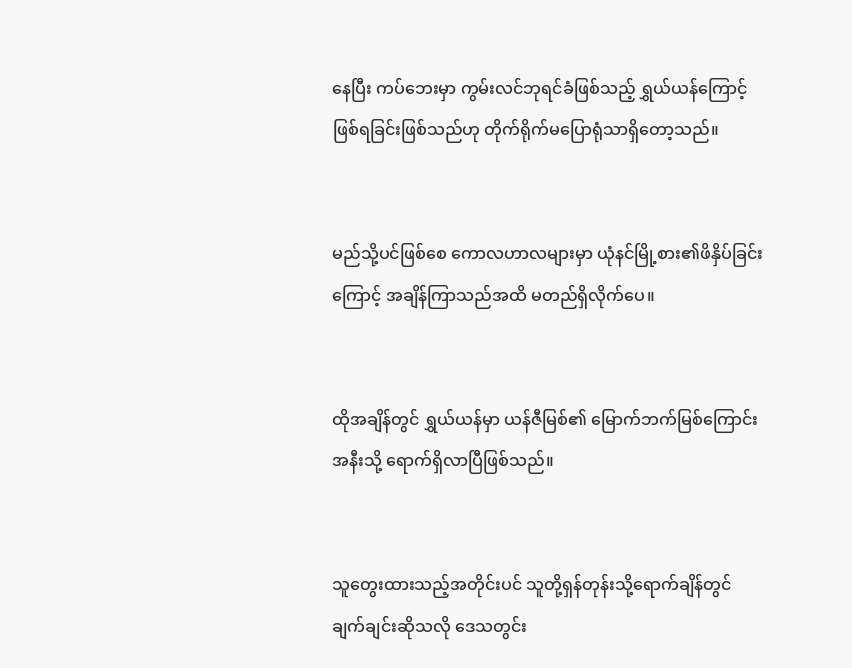နေပြီး ကပ်ဘေးမှာ ကွမ်းလင်ဘုရင်ခံဖြစ်သည့် ရွှယ်ယန်ကြောင့် ဖြစ်ရခြင်းဖြစ်သည်ဟု တိုက်ရိုက်မပြောရုံသာရှိတော့သည်။


မည်သို့ပင်ဖြစ်စေ ကော‌လ‌ဟာလများမှာ ယုံနင်မြို့စား၏ဖိနှိပ်ခြင်းကြောင့် အချိန်ကြာသည်အထိ မတည်ရှိလိုက်ပေ။


ထိုအချိန်တွင် ရွှယ်ယန်မှာ ယန်ဇီမြစ်၏ မြောက်ဘက်မြစ်ကြောင်းအနီးသို့ ရောက်ရှိလာပြီဖြစ်သည်။


သူတွေးထားသည့်အတိုင်းပင် သူတို့ရှန်တုန်းသို့ရောက်ချိန်တွင် ချက်ချင်းဆိုသလို ဒေသတွင်း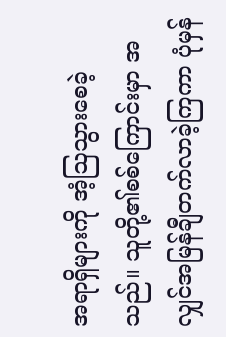အရာရှိများကို အံ့ဩသွားစေခဲ့သည်။ သူတို့၏စစ်ကြောင်းမှာ အလျှင်အမြန်ချီတက်လာခဲ့ကြကာ ပုံမှန်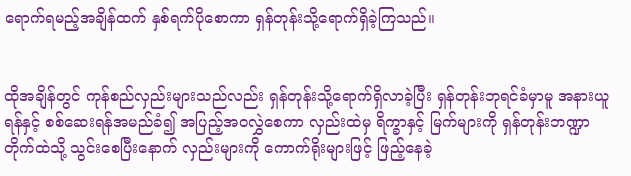ရောက်ရမည့်အချိန်ထက် နှစ်ရက်ပိုစောကာ ရှန်တုန်းသို့ရောက်ရှိခဲ့ကြသည်။


ထိုအချိန်တွင် ကုန်စည်လှည်းများသည်လည်း ရှန်တုန်းသို့ရောက်ရှိလာခဲ့ပြီး ရှန်တုန်းဘုရင်ခံမှာမူ အနားယူရန်နှင့် စစ်ဆေးရန်အမည်ခံ၍ အပြည့်အဝလွှဲစေကာ လှည်းထဲမှ ရိက္ခာနှင့် မြက်များကို ရှန်တုန်းဘဏ္ဍာတိုက်ထဲသို့ သွင်းစေပြီးနောက် လှည်းများကို ကောက်ရိုးများဖြင့် ဖြည့်နေခဲ့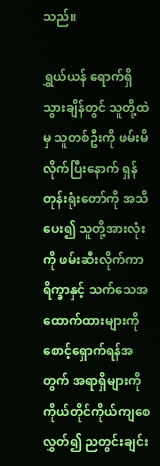သည်။

ရွှယ်ယန် ရောက်ရှိသွားချိန်တွင် သူတို့ထဲမှ သူတစ်ဦးကို ဖမ်းမိလိုက်ပြီးနောက် ရှန်တုန်းရုံးတော်ကို အသိပေး၍ သူတို့အားလုံးကို ဖမ်းဆီးလိုက်ကာ ရိက္ခာနှင့် သက်သေအထောက်ထားများကို စောင့်ရှောက်ရန်အတွက် အရာရှိများကို ကိုယ်တိုင်ကိုယ်ကျစေလွှတ်၍ ညတွင်းချင်း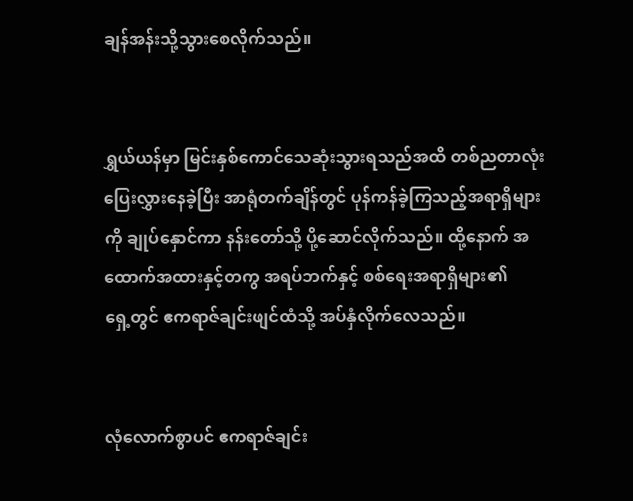ချန်အန်းသို့သွားစေလိုက်သည်။


ရွှယ်ယန်မှာ မြင်းနှစ်ကောင်သေဆုံးသွားရသည်အထိ တစ်ညတာလုံးပြေးလွှားနေခဲ့ပြီး အာရုံတက်ချိန်တွင် ပုန်ကန်ခဲ့ကြသည့်အရာရှိများကို ချုပ်နှောင်ကာ နန်းတော်သို့ ပို့ဆောင်လိုက်သည်။ ထို့နောက် အထောက်အထားနှင့်တကွ အရပ်ဘက်နှင့် စစ်ရေးအရာရှိများ၏ရှေ့‌တွင် ဧကရာဇ်ချင်းဖျင်ထံသို့ အပ်နှံလိုက်လေသည်။


လုံလောက်စွာပင် ဧကရာဇ်ချင်း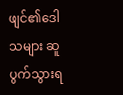ဖျင်၏ဒေါသများ ဆူပွက်သွားရ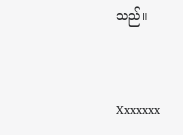သည်။


Xxxxxxx